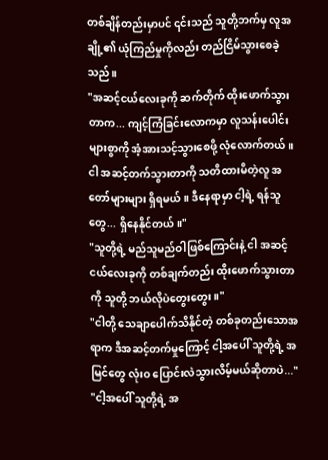တစ်ချိန်တည်းမှာပင် ၎င်းသည် သူတို့ဘက်မှ လူအချို့၏ ယုံကြည်မှုကိုလည်း တည်ငြိမ်သွားစေခဲ့သည်။
"အဆင့်ငယ်လေးခုကို ဆက်တိုက် ထိုးဖောက်သွားတာက... ကျင့်ကြံခြင်းလောကမှာ လူသန်းပေါင်းများစွာကို အံ့အားသင့်သွားစေဖို့ လုံလောက်တယ်။ ငါ အဆင့်တက်သွားတာကို သတိထားမိတဲ့လူ အတော်များများ ရှိရမယ်။ ဒီနေရာမှာ ငါ့ရဲ့ ရန်သူတွေ... ရှိနေနိုင်တယ်။"
"သူတို့ရဲ့ မည်သူမည်ဝါဖြစ်ကြောင်းနဲ့ ငါ အဆင့်ငယ်လေးခုကို တစ်ချက်တည်း ထိုးဖောက်သွားတာကို သူတို့ ဘယ်လိုပဲတွေးတွေး။"
"ငါတို့ သေချာပေါက်သိနိုင်တဲ့ တစ်ခုတည်းသောအရာက ဒီအဆင့်တက်မှုကြောင့် ငါ့အပေါ် သူတို့ရဲ့ အမြင်တွေ လုံးဝ ပြောင်းလဲသွားလိမ့်မယ်ဆိုတာပဲ..."
"ငါ့အပေါ် သူတို့ရဲ့ အ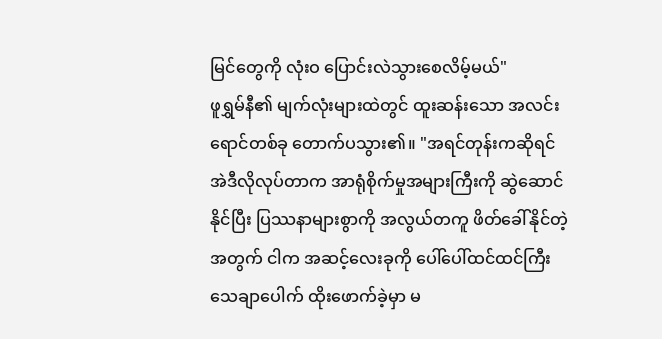မြင်တွေကို လုံးဝ ပြောင်းလဲသွားစေလိမ့်မယ်"
ဖူရွှမ်နီ၏ မျက်လုံးများထဲတွင် ထူးဆန်းသော အလင်းရောင်တစ်ခု တောက်ပသွား၏။ "အရင်တုန်းကဆိုရင် အဲဒီလိုလုပ်တာက အာရုံစိုက်မှုအများကြီးကို ဆွဲဆောင်နိုင်ပြီး ပြဿနာများစွာကို အလွယ်တကူ ဖိတ်ခေါ်နိုင်တဲ့အတွက် ငါက အဆင့်လေးခုကို ပေါ်ပေါ်ထင်ထင်ကြီး သေချာပေါက် ထိုးဖောက်ခဲ့မှာ မ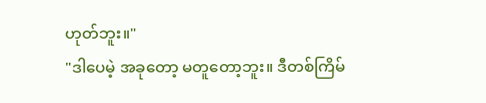ဟုတ်ဘူး။"
"ဒါပေမဲ့ အခုတော့ မတူတော့ဘူး။ ဒီတစ်ကြိမ်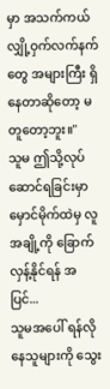မှာ အသက်ကယ်လျှို့ဝှက်လက်နက်တွေ အများကြီး ရှိနေတာဆိုတော့ မတူတော့ဘူး။"
သူမ ဤသို့လုပ်ဆောင်ရခြင်းမှာ မှောင်မိုက်ထဲမှ လူအချို့ကို ခြောက်လှန့်နိုင်ရန် အပြင်...
သူမအပေါ် ရန်လိုနေသူများကို သွေး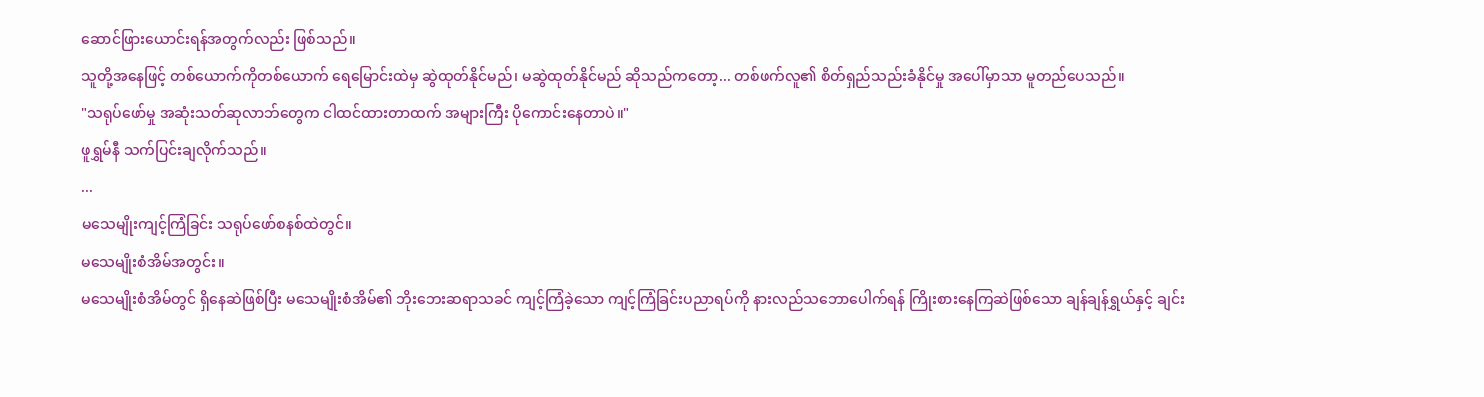ဆောင်ဖြားယောင်းရန်အတွက်လည်း ဖြစ်သည်။
သူတို့အနေဖြင့် တစ်ယောက်ကိုတစ်ယောက် ရေမြောင်းထဲမှ ဆွဲထုတ်နိုင်မည်၊ မဆွဲထုတ်နိုင်မည် ဆိုသည်ကတော့... တစ်ဖက်လူ၏ စိတ်ရှည်သည်းခံနိုင်မှု အပေါ်မှာသာ မူတည်ပေသည်။
"သရုပ်ဖော်မှု အဆုံးသတ်ဆုလာဘ်တွေက ငါထင်ထားတာထက် အများကြီး ပိုကောင်းနေတာပဲ။"
ဖူရွှမ်နီ သက်ပြင်းချလိုက်သည်။
...
မသေမျိုးကျင့်ကြံခြင်း သရုပ်ဖော်စနစ်ထဲတွင်။
မသေမျိုးစံအိမ်အတွင်း။
မသေမျိုးစံအိမ်တွင် ရှိနေဆဲဖြစ်ပြီး မသေမျိုးစံအိမ်၏ ဘိုးဘေးဆရာသခင် ကျင့်ကြံခဲ့သော ကျင့်ကြံခြင်းပညာရပ်ကို နားလည်သဘောပေါက်ရန် ကြိုးစားနေကြဆဲဖြစ်သော ချန်ချန်ရွှယ်နှင့် ချင်း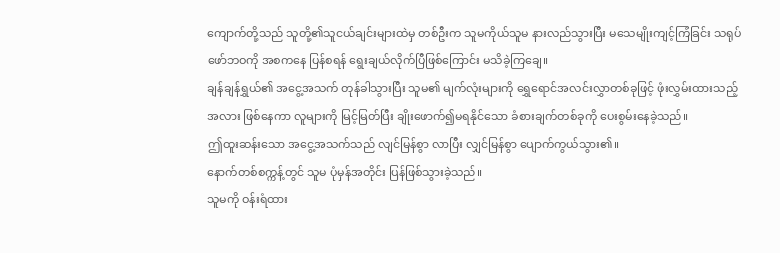ကျောက်တို့သည် သူတို့၏သူငယ်ချင်းများထဲမှ တစ်ဦးက သူမကိုယ်သူမ နားလည်သွားပြီး မသေမျိုးကျင့်ကြံခြင်း သရုပ်ဖော်ဘဝကို အစကနေ ပြန်စရန် ရွေးချယ်လိုက်ပြီဖြစ်ကြောင်း မသိခဲ့ကြချေ။
ချန်ချန်ရွှယ်၏ အငွေ့အသက် တုန်ခါသွားပြီး သူမ၏ မျက်လုံးများကို ရွှေရောင်အလင်းလွှာတစ်ခုဖြင့် ဖုံးလွှမ်းထားသည့်အလား ဖြစ်နေကာ လူများကို မြင့်မြတ်ပြီး ချိုးဖောက်၍မရနိုင်သော ခံစားချက်တစ်ခုကို ပေးစွမ်းနေခဲ့သည်။
ဤထူးဆန်းသော အငွေ့အသက်သည် လျင်မြန်စွာ လာပြီး လျှင်မြန်စွာ ပျောက်ကွယ်သွား၏။
နောက်တစ်စက္ကန့်တွင် သူမ ပုံမှန်အတိုင်း ပြန်ဖြစ်သွားခဲ့သည်။
သူမကို ဝန်းရံထား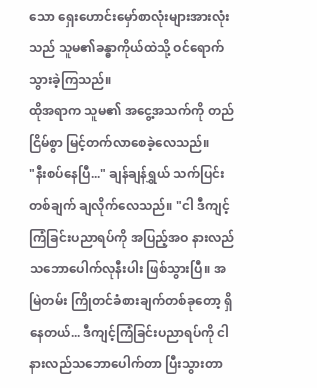သော ရှေးဟောင်းမှော်စာလုံးများအားလုံးသည် သူမ၏ခန္ဓာကိုယ်ထဲသို့ ဝင်ရောက်သွားခဲ့ကြသည်။
ထိုအရာက သူမ၏ အငွေ့အသက်ကို တည်ငြိမ်စွာ မြင့်တက်လာစေခဲ့လေသည်။
"နီးစပ်နေပြီ..." ချန်ချန်ရွှယ် သက်ပြင်းတစ်ချက် ချလိုက်လေသည်။ "ငါ ဒီကျင့်ကြံခြင်းပညာရပ်ကို အပြည့်အဝ နားလည်သဘောပေါက်လုနီးပါး ဖြစ်သွားပြီ။ အမြဲတမ်း ကြိုတင်ခံစားချက်တစ်ခုတော့ ရှိနေတယ်... ဒီကျင့်ကြံခြင်းပညာရပ်ကို ငါ နားလည်သဘောပေါက်တာ ပြီးသွားတာ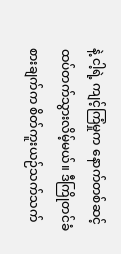နဲ့ ငါ့ရဲ့ ကျင့်ကြံမှုက နောက်တစ်ဆင့် ထပ်တက်သွားလိမ့်မယ်။ ဒီကြိုတင်ခံစားချက်က စိတ်ကူးယဉ်သက်သက်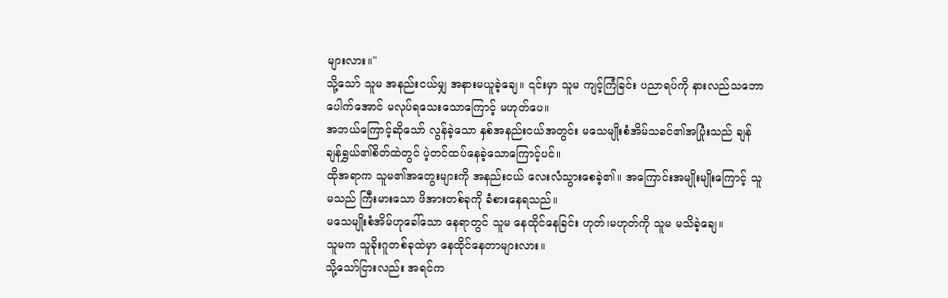များလား။"
သို့သော် သူမ အနည်းငယ်မျှ အနားမယူခဲ့ချေ။ ၎င်းမှာ သူမ ကျင့်ကြံခြင်း ပညာရပ်ကို နားလည်သဘောပေါက်အောင် မလုပ်ရသေးသောကြောင့် မဟုတ်ပေ။
အဘယ်ကြောင့်ဆိုသော် လွန်ခဲ့သော နှစ်အနည်းငယ်အတွင်း မသေမျိုးစံအိမ်သခင်၏အပြုံးသည် ချန်ချန်ရွှယ်၏စိတ်ထဲတွင် ပဲ့တင်ထပ်နေခဲ့သောကြောင့်ပင်။
ထိုအရာက သူမ၏အတွေးများကို အနည်းငယ် လေးလံသွားစေခဲ့၏။ အကြောင်းအမျိုးမျိုးကြောင့် သူမသည် ကြီးမားသော ဖိအားတစ်ခုကို ခံစားနေရသည်။
မသေမျိုးစံအိမ်ဟုခေါ်သော နေရာတွင် သူမ နေထိုင်နေခြင်း ဟုတ်၊မဟုတ်ကို သူမ မသိခဲ့ချေ။
သူမက သူခိုးဂူတစ်ခုထဲမှာ နေထိုင်နေတာများလား။
သို့သော်ငြားလည်း အရင်က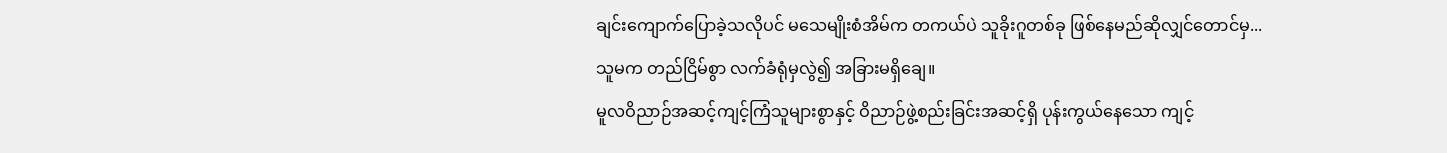ချင်းကျောက်ပြောခဲ့သလိုပင် မသေမျိုးစံအိမ်က တကယ်ပဲ သူခိုးဂူတစ်ခု ဖြစ်နေမည်ဆိုလျှင်တောင်မှ...
သူမက တည်ငြိမ်စွာ လက်ခံရုံမှလွဲ၍ အခြားမရှိချေ။
မူလဝိညာဉ်အဆင့်ကျင့်ကြံသူများစွာနှင့် ဝိညာဉ်ဖွဲ့စည်းခြင်းအဆင့်ရှိ ပုန်းကွယ်နေသော ကျင့်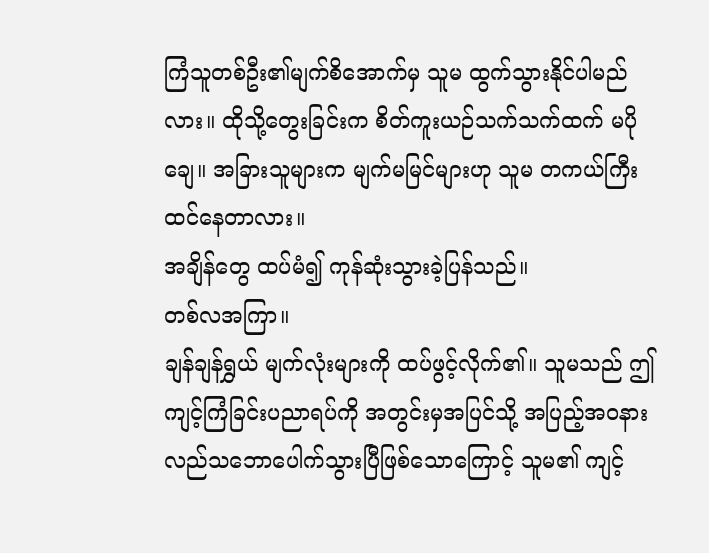ကြံသူတစ်ဦး၏မျက်စိအောက်မှ သူမ ထွက်သွားနိုင်ပါမည်လား။ ထိုသို့တွေးခြင်းက စိတ်ကူးယဉ်သက်သက်ထက် မပိုချေ။ အခြားသူများက မျက်မမြင်များဟု သူမ တကယ်ကြီး ထင်နေတာလား။
အချိန်တွေ ထပ်မံ၍ ကုန်ဆုံးသွားခဲ့ပြန်သည်။
တစ်လအကြာ။
ချန်ချန်ရွှယ် မျက်လုံးများကို ထပ်ဖွင့်လိုက်၏။ သူမသည် ဤကျင့်ကြံခြင်းပညာရပ်ကို အတွင်းမှအပြင်သို့ အပြည့်အဝနားလည်သဘောပေါက်သွားပြီဖြစ်သောကြောင့် သူမ၏ ကျင့်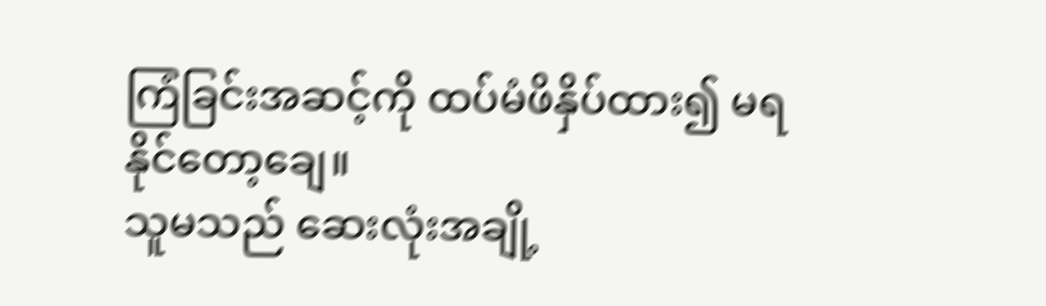ကြံခြင်းအဆင့်ကို ထပ်မံဖိနှိပ်ထား၍ မရနိုင်တော့ချေ။
သူမသည် ဆေးလုံးအချို့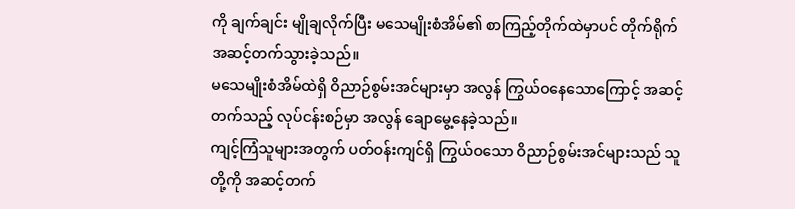ကို ချက်ချင်း မျိုချလိုက်ပြီး မသေမျိုးစံအိမ်၏ စာကြည့်တိုက်ထဲမှာပင် တိုက်ရိုက် အဆင့်တက်သွားခဲ့သည်။
မသေမျိုးစံအိမ်ထဲရှိ ဝိညာဉ်စွမ်းအင်များမှာ အလွန် ကြွယ်ဝနေသောကြောင့် အဆင့်တက်သည့် လုပ်ငန်းစဉ်မှာ အလွန် ချောမွေ့နေခဲ့သည်။
ကျင့်ကြံသူများအတွက် ပတ်ဝန်းကျင်ရှိ ကြွယ်ဝသော ဝိညာဉ်စွမ်းအင်များသည် သူတို့ကို အဆင့်တက်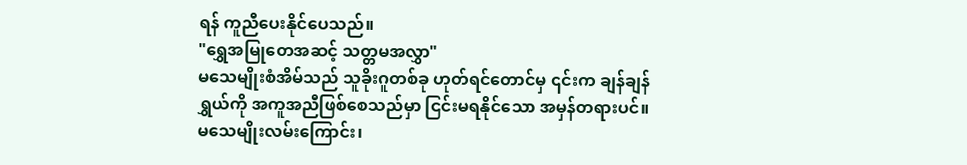ရန် ကူညီပေးနိုင်ပေသည်။
"ရွှေအမြုတေအဆင့် သတ္တမအလွှာ"
မသေမျိုးစံအိမ်သည် သူခိုးဂူတစ်ခု ဟုတ်ရင်တောင်မှ ၎င်းက ချန်ချန်ရွှယ်ကို အကူအညီဖြစ်စေသည်မှာ ငြင်းမရနိုင်သော အမှန်တရားပင်။
မသေမျိုးလမ်းကြောင်း၊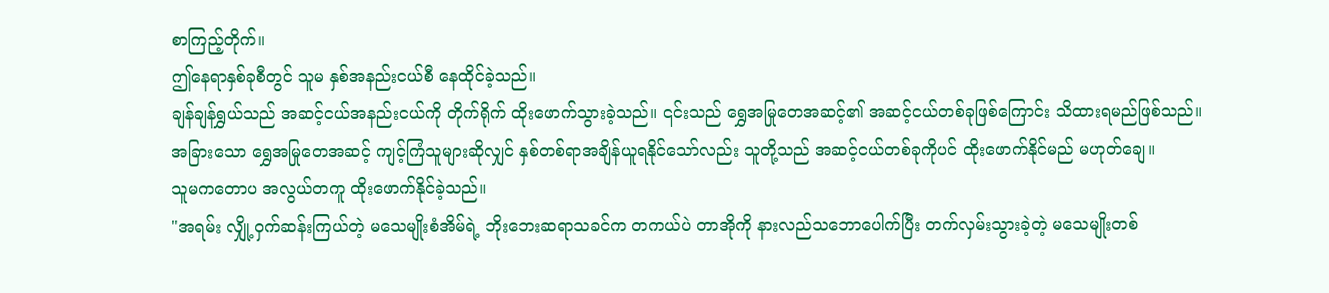စာကြည့်တိုက်။
ဤနေရာနှစ်ခုစီတွင် သူမ နှစ်အနည်းငယ်စီ နေထိုင်ခဲ့သည်။
ချန်ချန်ရွှယ်သည် အဆင့်ငယ်အနည်းငယ်ကို တိုက်ရိုက် ထိုးဖောက်သွားခဲ့သည်။ ၎င်းသည် ရွှေအမြုတေအဆင့်၏ အဆင့်ငယ်တစ်ခုဖြစ်ကြောင်း သိထားရမည်ဖြစ်သည်။
အခြားသော ရွှေအမြုတေအဆင့် ကျင့်ကြံသူများဆိုလျှင် နှစ်တစ်ရာအချိန်ယူရနိုင်သော်လည်း သူတို့သည် အဆင့်ငယ်တစ်ခုကိုပင် ထိုးဖောက်နိုင်မည် မဟုတ်ချေ။
သူမကတောပ အလွယ်တကူ ထိုးဖောက်နိုင်ခဲ့သည်။
"အရမ်း လျှို့ဝှက်ဆန်းကြယ်တဲ့ မသေမျိုးစံအိမ်ရဲ့ ဘိုးဘေးဆရာသခင်က တကယ်ပဲ တာအိုကို နားလည်သဘောပေါက်ပြီး တက်လှမ်းသွားခဲ့တဲ့ မသေမျိုးတစ်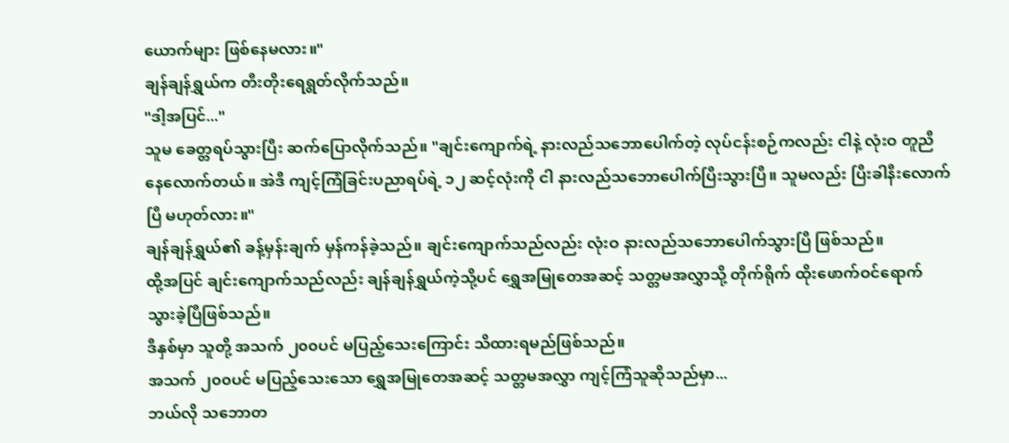ယောက်များ ဖြစ်နေမလား။"
ချန်ချန်ရွှယ်က တီးတိုးရေရွတ်လိုက်သည်။
"ဒါ့အပြင်..."
သူမ ခေတ္တရပ်သွားပြီး ဆက်ပြောလိုက်သည်။ "ချင်းကျောက်ရဲ့ နားလည်သဘောပေါက်တဲ့ လုပ်ငန်းစဉ်ကလည်း ငါနဲ့ လုံးဝ တူညီနေလောက်တယ်။ အဲဒီ ကျင့်ကြံခြင်းပညာရပ်ရဲ့ ၁၂ ဆင့်လုံးကို ငါ နားလည်သဘောပေါက်ပြီးသွားပြီ။ သူမလည်း ပြီးခါနီးလောက်ပြီ မဟုတ်လား။"
ချန်ချန်ရွှယ်၏ ခန့်မှန်းချက် မှန်ကန်ခဲ့သည်။ ချင်းကျောက်သည်လည်း လုံးဝ နားလည်သဘောပေါက်သွားပြီ ဖြစ်သည်။
ထို့အပြင် ချင်းကျောက်သည်လည်း ချန်ချန်ရွှယ်ကဲ့သို့ပင် ရွှေအမြုတေအဆင့် သတ္တမအလွှာသို့ တိုက်ရိုက် ထိုးဖောက်ဝင်ရောက်သွားခဲ့ပြီဖြစ်သည်။
ဒီနှစ်မှာ သူတို့ အသက် ၂၀၀ပင် မပြည့်သေးကြောင်း သိထားရမည်ဖြစ်သည်။
အသက် ၂၀၀ပင် မပြည့်သေးသော ရွှေအမြုတေအဆင့် သတ္တမအလွှာ ကျင့်ကြံသူဆိုသည်မှာ...
ဘယ်လို သဘောတ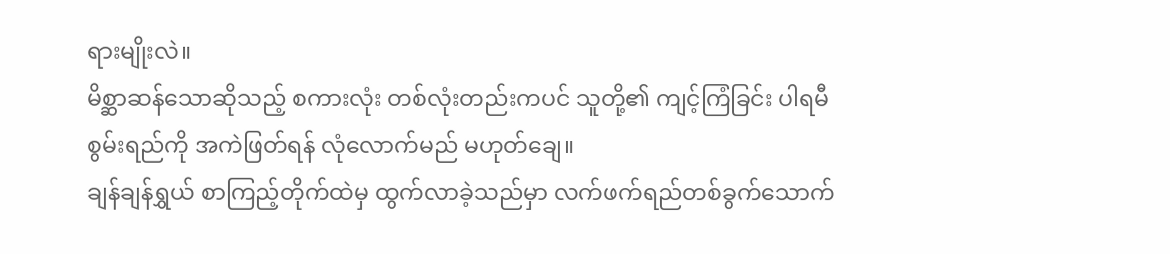ရားမျိုးလဲ။
မိစ္ဆာဆန်သောဆိုသည့် စကားလုံး တစ်လုံးတည်းကပင် သူတို့၏ ကျင့်ကြံခြင်း ပါရမီစွမ်းရည်ကို အကဲဖြတ်ရန် လုံလောက်မည် မဟုတ်ချေ။
ချန်ချန်ရွှယ် စာကြည့်တိုက်ထဲမှ ထွက်လာခဲ့သည်မှာ လက်ဖက်ရည်တစ်ခွက်သောက်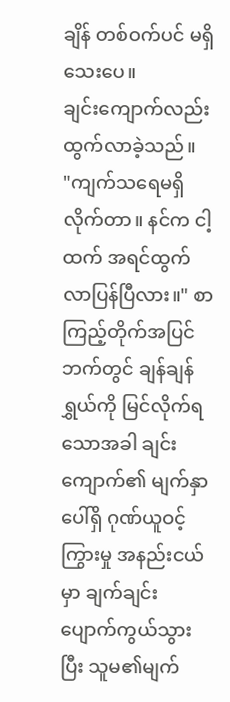ချိန် တစ်ဝက်ပင် မရှိသေးပေ။
ချင်းကျောက်လည်း ထွက်လာခဲ့သည်။
"ကျက်သရေမရှိလိုက်တာ။ နင်က ငါ့ထက် အရင်ထွက်လာပြန်ပြီလား။" စာကြည့်တိုက်အပြင်ဘက်တွင် ချန်ချန်ရွှယ်ကို မြင်လိုက်ရသောအခါ ချင်းကျောက်၏ မျက်နှာပေါ်ရှိ ဂုဏ်ယူဝင့်ကြွားမှု အနည်းငယ်မှာ ချက်ချင်း ပျောက်ကွယ်သွားပြီး သူမ၏မျက်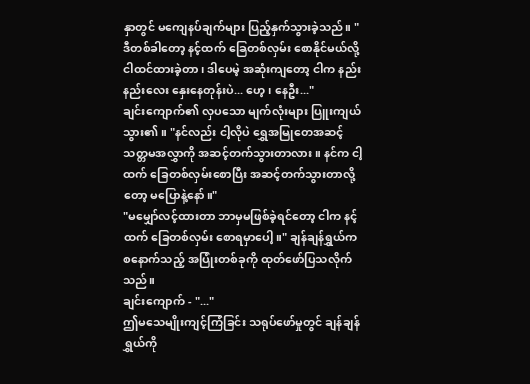နှာတွင် မကျေနပ်ချက်များ ပြည့်နှက်သွားခဲ့သည်။ "ဒီတစ်ခါတော့ နင့်ထက် ခြေတစ်လှမ်း စောနိုင်မယ်လို့ ငါထင်ထားခဲ့တာ၊ ဒါပေမဲ့ အဆုံးကျတော့ ငါက နည်းနည်းလေး နှေးနေတုန်းပဲ... ဟေ့၊ နေဦး..."
ချင်းကျောက်၏ လှပသော မျက်လုံးများ ပြူးကျယ်သွား၏။ "နင်လည်း ငါ့လိုပဲ ရွှေအမြုတေအဆင့် သတ္တမအလွှာကို အဆင့်တက်သွားတာလား။ နင်က ငါ့ထက် ခြေတစ်လှမ်းစောပြီး အဆင့်တက်သွားတာလို့တော့ မပြောနဲ့နော်။"
"မမျှော်လင့်ထားတာ ဘာမှမဖြစ်ခဲ့ရင်တော့ ငါက နင့်ထက် ခြေတစ်လှမ်း စောရမှာပေါ့။" ချန်ချန်ရွှယ်က စနောက်သည့် အပြုံးတစ်ခုကို ထုတ်ဖော်ပြသလိုက်သည်။
ချင်းကျောက် - "..."
ဤမသေမျိုးကျင့်ကြံခြင်း သရုပ်ဖော်မှုတွင် ချန်ချန်ရွှယ်ကို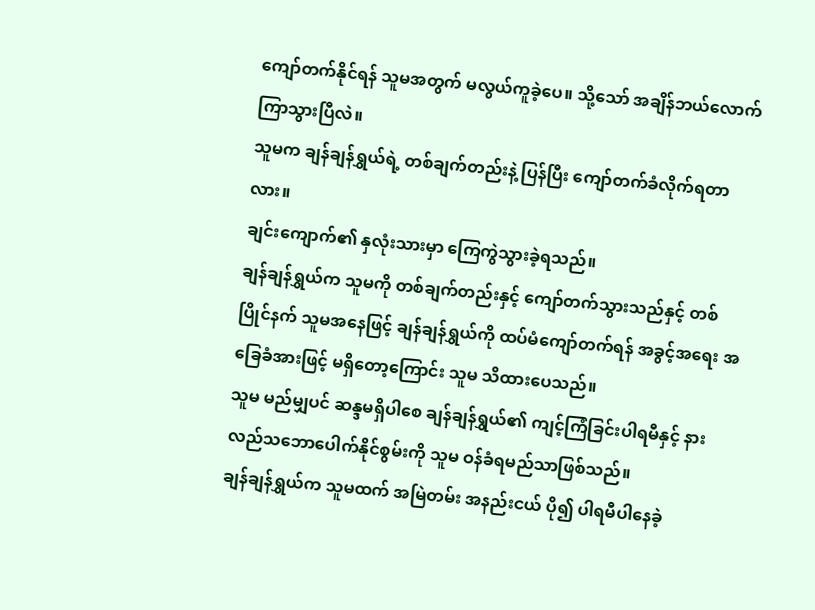ကျော်တက်နိုင်ရန် သူမအတွက် မလွယ်ကူခဲ့ပေ။ သို့သော် အချိန်ဘယ်လောက်ကြာသွားပြီလဲ။
သူမက ချန်ချန်ရွှယ်ရဲ့ တစ်ချက်တည်းနဲ့ ပြန်ပြီး ကျော်တက်ခံလိုက်ရတာလား။
ချင်းကျောက်၏ နှလုံးသားမှာ ကြေကွဲသွားခဲ့ရသည်။
ချန်ချန်ရွှယ်က သူမကို တစ်ချက်တည်းနှင့် ကျော်တက်သွားသည်နှင့် တစ်ပြိုင်နက် သူမအနေဖြင့် ချန်ချန်ရွှယ်ကို ထပ်မံကျော်တက်ရန် အခွင့်အရေး အခြေခံအားဖြင့် မရှိတော့ကြောင်း သူမ သိထားပေသည်။
သူမ မည်မျှပင် ဆန္ဒမရှိပါစေ ချန်ချန်ရွှယ်၏ ကျင့်ကြံခြင်းပါရမီနှင့် နားလည်သဘောပေါက်နိုင်စွမ်းကို သူမ ဝန်ခံရမည်သာဖြစ်သည်။
ချန်ချန်ရွှယ်က သူမထက် အမြဲတမ်း အနည်းငယ် ပို၍ ပါရမီပါနေခဲ့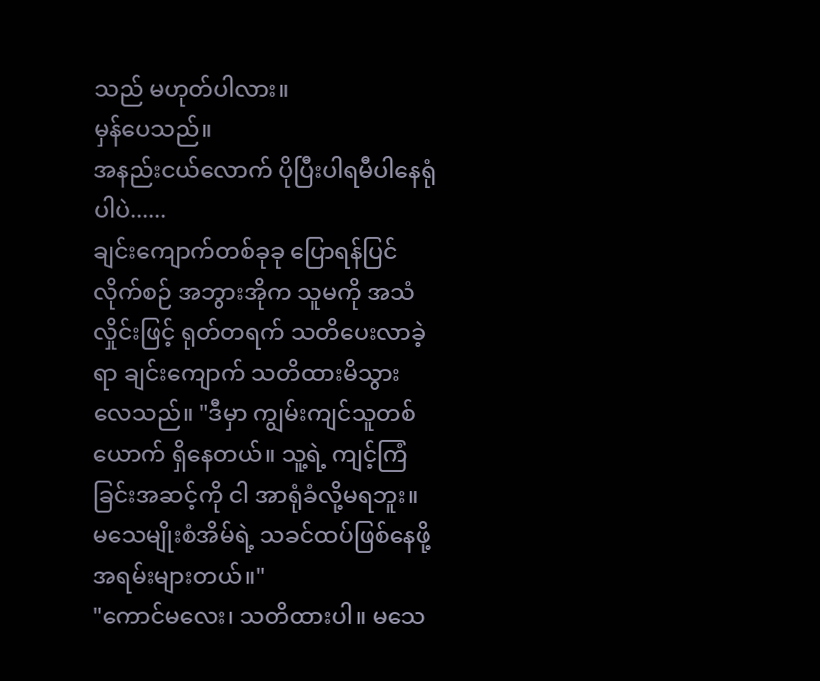သည် မဟုတ်ပါလား။
မှန်ပေသည်။
အနည်းငယ်လောက် ပိုပြီးပါရမီပါနေရုံပါပဲ......
ချင်းကျောက်တစ်ခုခု ပြောရန်ပြင်လိုက်စဉ် အဘွားအိုက သူမကို အသံလှိုင်းဖြင့် ရုတ်တရက် သတိပေးလာခဲ့ရာ ချင်းကျောက် သတိထားမိသွားလေသည်။ "ဒီမှာ ကျွမ်းကျင်သူတစ်ယောက် ရှိနေတယ်။ သူ့ရဲ့ ကျင့်ကြံခြင်းအဆင့်ကို ငါ အာရုံခံလို့မရဘူး။ မသေမျိုးစံအိမ်ရဲ့ သခင်ထပ်ဖြစ်နေဖို့ အရမ်းများတယ်။"
"ကောင်မလေး၊ သတိထားပါ။ မသေ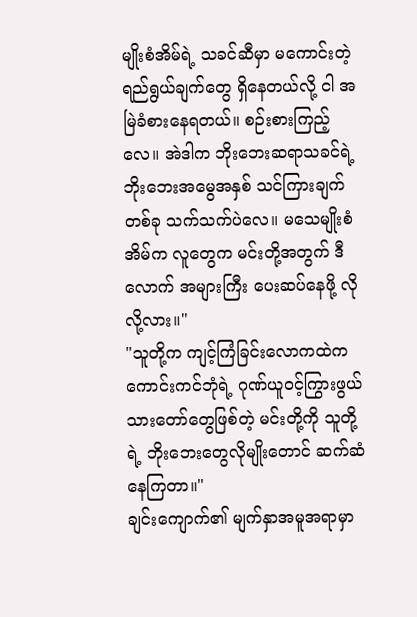မျိုးစံအိမ်ရဲ့ သခင်ဆီမှာ မကောင်းတဲ့ ရည်ရွယ်ချက်တွေ ရှိနေတယ်လို့ ငါ အမြဲခံစားနေရတယ်။ စဉ်းစားကြည့်လေ။ အဲဒါက ဘိုးဘေးဆရာသခင်ရဲ့ ဘိုးဘေးအမွေအနှစ် သင်ကြားချက်တစ်ခု သက်သက်ပဲလေ။ မသေမျိုးစံအိမ်က လူတွေက မင်းတို့အတွက် ဒီလောက် အများကြီး ပေးဆပ်နေဖို့ လိုလို့လား။"
"သူတို့က ကျင့်ကြံခြင်းလောကထဲက ကောင်းကင်ဘုံရဲ့ ဂုဏ်ယူဝင့်ကြွားဖွယ်သားတော်တွေဖြစ်တဲ့ မင်းတို့ကို သူတို့ရဲ့ ဘိုးဘေးတွေလိုမျိုးတောင် ဆက်ဆံနေကြတာ။"
ချင်းကျောက်၏ မျက်နှာအမူအရာမှာ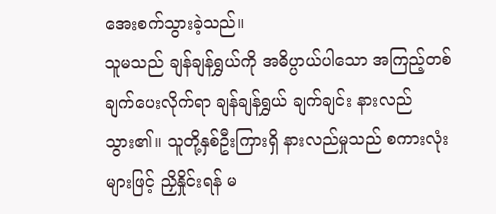အေးစက်သွားခဲ့သည်။
သူမသည် ချန်ချန်ရွှယ်ကို အဓိပ္ပာယ်ပါသော အကြည့်တစ်ချက်ပေးလိုက်ရာ ချန်ချန်ရွှယ် ချက်ချင်း နားလည်သွား၏။ သူတို့နှစ်ဦးကြားရှိ နားလည်မှုသည် စကားလုံးများဖြင့် ညှိနှိုင်းရန် မ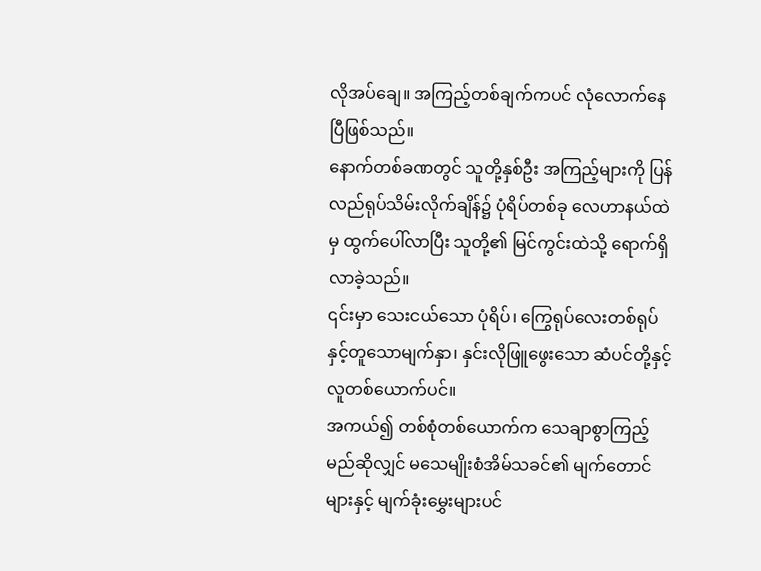လိုအပ်ချေ။ အကြည့်တစ်ချက်ကပင် လုံလောက်နေပြီဖြစ်သည်။
နောက်တစ်ခဏတွင် သူတို့နှစ်ဦး အကြည့်များကို ပြန်လည်ရုပ်သိမ်းလိုက်ချိန်၌ ပုံရိပ်တစ်ခု လေဟာနယ်ထဲမှ ထွက်ပေါ်လာပြီး သူတို့၏ မြင်ကွင်းထဲသို့ ရောက်ရှိလာခဲ့သည်။
၎င်းမှာ သေးငယ်သော ပုံရိပ်၊ ကြွေရုပ်လေးတစ်ရုပ်နှင့်တူသောမျက်နှာ၊ နှင်းလိုဖြူဖွေးသော ဆံပင်တို့နှင့် လူတစ်ယောက်ပင်။
အကယ်၍ တစ်စုံတစ်ယောက်က သေချာစွာကြည့်မည်ဆိုလျှင် မသေမျိုးစံအိမ်သခင်၏ မျက်တောင်များနှင့် မျက်ခုံးမွှေးများပင်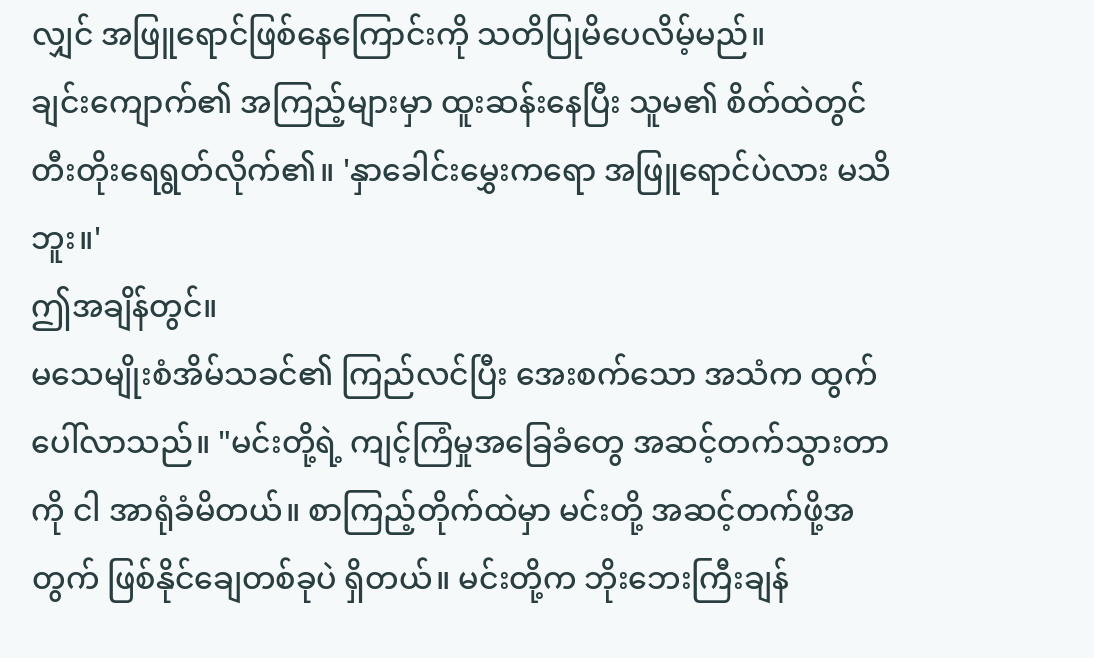လျှင် အဖြူရောင်ဖြစ်နေကြောင်းကို သတိပြုမိပေလိမ့်မည်။
ချင်းကျောက်၏ အကြည့်များမှာ ထူးဆန်းနေပြီး သူမ၏ စိတ်ထဲတွင် တီးတိုးရေရွတ်လိုက်၏။ 'နှာခေါင်းမွှေးကရော အဖြူရောင်ပဲလား မသိဘူး။'
ဤအချိန်တွင်။
မသေမျိုးစံအိမ်သခင်၏ ကြည်လင်ပြီး အေးစက်သော အသံက ထွက်ပေါ်လာသည်။ "မင်းတို့ရဲ့ ကျင့်ကြံမှုအခြေခံတွေ အဆင့်တက်သွားတာကို ငါ အာရုံခံမိတယ်။ စာကြည့်တိုက်ထဲမှာ မင်းတို့ အဆင့်တက်ဖို့အတွက် ဖြစ်နိုင်ချေတစ်ခုပဲ ရှိတယ်။ မင်းတို့က ဘိုးဘေးကြီးချန်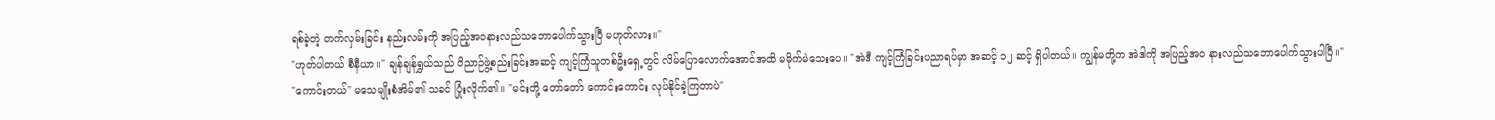ရစ်ခဲ့တဲ့ တက်လှမ်းခြင်း နည်းလမ်းကို အပြည့်အဝနားလည်သဘောပေါက်သွားပြီ မဟုတ်လား။"
"ဟုတ်ပါတယ် စီနီယာ။" ချန်ချန်ရွှယ်သည် ဝိညာဉ်ဖွဲ့စည်းခြင်းအဆင့် ကျင့်ကြံသူတစ်ဦးရှေ့တွင် လိမ်ပြောလောက်အောင်အထိ မမိုက်မဲသေးပေ။ "အဲဒီ ကျင့်ကြံခြင်းပညာရပ်မှာ အဆင့် ၁၂ ဆင့် ရှိပါတယ်။ ကျွန်မတို့က အဲဒါကို အပြည့်အဝ နားလည်သဘောပေါက်သွားပါပြီ။"
"ကောင်းတယ်" မသေမျိုးစံအိမ်၏ သခင် ပြုံးလိုက်၏။ "မင်းတို့ တော်တော် ကောင်းကောင်း လုပ်နိုင်ခဲ့ကြတာပဲ"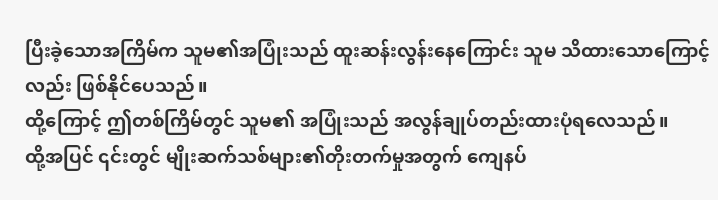ပြီးခဲ့သောအကြိမ်က သူမ၏အပြုံးသည် ထူးဆန်းလွန်းနေကြောင်း သူမ သိထားသောကြောင့်လည်း ဖြစ်နိုင်ပေသည်။
ထို့ကြောင့် ဤတစ်ကြိမ်တွင် သူမ၏ အပြုံးသည် အလွန်ချုပ်တည်းထားပုံရလေသည်။
ထို့အပြင် ၎င်းတွင် မျိုးဆက်သစ်များ၏တိုးတက်မှုအတွက် ကျေနပ်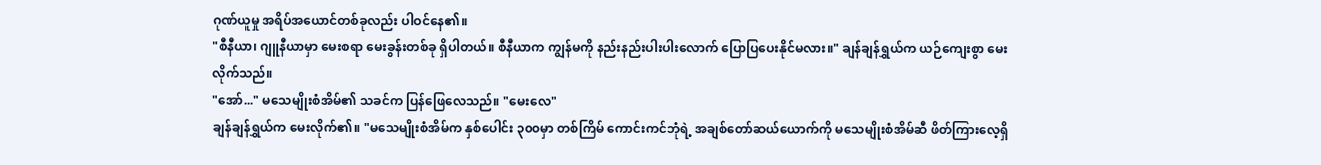ဂုဏ်ယူမှု အရိပ်အယောင်တစ်ခုလည်း ပါဝင်နေ၏။
"စီနီယာ၊ ဂျူနီယာမှာ မေးစရာ မေးခွန်းတစ်ခု ရှိပါတယ်။ စီနီယာက ကျွန်မကို နည်းနည်းပါးပါးလောက် ပြောပြပေးနိုင်မလား။" ချန်ချန်ရွှယ်က ယဉ်ကျေးစွာ မေးလိုက်သည်။
"အော်..." မသေမျိုးစံအိမ်၏ သခင်က ပြန်ဖြေလေသည်။ "မေးလေ"
ချန်ချန်ရွှယ်က မေးလိုက်၏။ "မသေမျိုးစံအိမ်က နှစ်ပေါင်း ၃၀၀မှာ တစ်ကြိမ် ကောင်းကင်ဘုံရဲ့ အချစ်တော်ဆယ်ယောက်ကို မသေမျိုးစံအိမ်ဆီ ဖိတ်ကြားလေ့ရှိ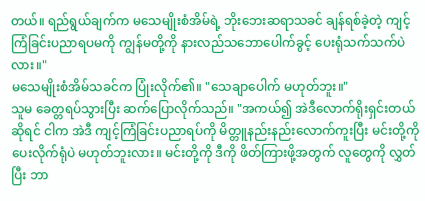တယ်။ ရည်ရွယ်ချက်က မသေမျိုးစံအိမ်ရဲ့ ဘိုးဘေးဆရာသခင် ချန်ရစ်ခဲ့တဲ့ ကျင့်ကြံခြင်းပညာရပမကို ကျွန်မတို့ကို နားလည်သဘောပေါက်ခွင့် ပေးရုံသက်သက်ပဲလား။"
မသေမျိုးစံအိမ်သခင်က ပြုံးလိုက်၏။ "သေချာပေါက် မဟုတ်ဘူး။"
သူမ ခေတ္တရပ်သွားပြီး ဆက်ပြောလိုက်သည်။ "အကယ်၍ အဲဒီလောက်ရိုးရှင်းတယ်ဆိုရင် ငါက အဲဒီ ကျင့်ကြံခြင်းပညာရပ်ကို မိတ္တူနည်းနည်းလောက်ကူးပြီး မင်းတို့ကို ပေးလိုက်ရုံပဲ မဟုတ်ဘူးလား။ မင်းတို့ကို ဒီကို ဖိတ်ကြားဖို့အတွက် လူတွေကို လွှတ်ပြီး ဘာ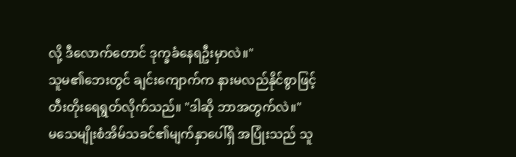လို့ ဒီလောက်တောင် ဒုက္ခခံနေရဦးမှာလဲ။"
သူမ၏ဘေးတွင် ချင်းကျောက်က နားမလည်နိုင်စွာဖြင့် တီးတိုးရေရွတ်လိုက်သည်။ "ဒါဆို ဘာအတွက်လဲ။"
မသေမျိုးစံအိမ်သခင်၏မျက်နှာပေါ်ရှိ အပြုံးသည် သူ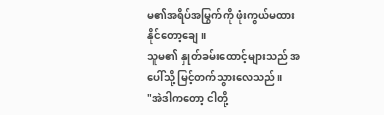မ၏အရိပ်အမြွက်ကို ဖုံးကွယ်မထားနိုင်တော့ချေ။
သူမ၏ နှုတ်ခမ်းထောင့်များသည် အပေါ်သို့ မြင့်တက်သွားလေသည်။
"အဲဒါကတော့ ငါတို့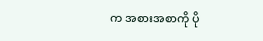က အစားအစာကို ပို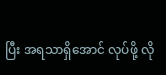ပြီး အရသာရှိအောင် လုပ်ဖို့ လို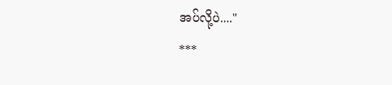အပ်လို့ပဲ...."
***